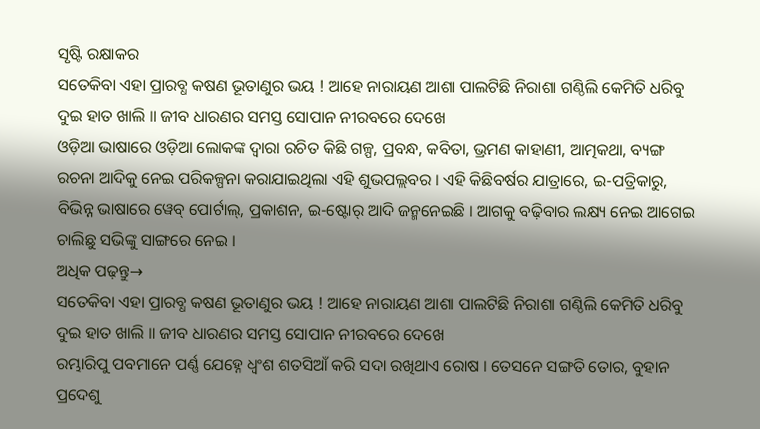ସୃଷ୍ଟି ରକ୍ଷାକର
ସତେକିବା ଏହା ପ୍ରାରବ୍ଧ କଷଣ ଭୂତାଣୁର ଭୟ ! ଆହେ ନାରାୟଣ ଆଶା ପାଲଟିଛି ନିରାଶା ଗଣ୍ଠିଲି କେମିତି ଧରିବୁ ଦୁଇ ହାତ ଖାଲି ॥ ଜୀବ ଧାରଣର ସମସ୍ତ ସୋପାନ ନୀରବରେ ଦେଖେ
ଓଡ଼ିଆ ଭାଷାରେ ଓଡ଼ିଆ ଲୋକଙ୍କ ଦ୍ୱାରା ରଚିତ କିଛି ଗଳ୍ପ, ପ୍ରବନ୍ଧ, କବିତା, ଭ୍ରମଣ କାହାଣୀ, ଆତ୍ମକଥା, ବ୍ୟଙ୍ଗ ରଚନା ଆଦିକୁ ନେଇ ପରିକଳ୍ପନା କରାଯାଇଥିଲା ଏହି ଶୁଭପଲ୍ଲବର । ଏହି କିଛିବର୍ଷର ଯାତ୍ରାରେ, ଇ-ପତ୍ରିକାରୁ, ବିଭିନ୍ନ ଭାଷାରେ ୱେବ୍ ପୋର୍ଟାଲ୍, ପ୍ରକାଶନ, ଇ-ଷ୍ଟୋର୍ ଆଦି ଜନ୍ମନେଇଛି । ଆଗକୁ ବଢ଼ିବାର ଲକ୍ଷ୍ୟ ନେଇ ଆଗେଇ ଚାଲିଛୁ ସଭିଙ୍କୁ ସାଙ୍ଗରେ ନେଇ ।
ଅଧିକ ପଢ଼ନ୍ତୁ→
ସତେକିବା ଏହା ପ୍ରାରବ୍ଧ କଷଣ ଭୂତାଣୁର ଭୟ ! ଆହେ ନାରାୟଣ ଆଶା ପାଲଟିଛି ନିରାଶା ଗଣ୍ଠିଲି କେମିତି ଧରିବୁ ଦୁଇ ହାତ ଖାଲି ॥ ଜୀବ ଧାରଣର ସମସ୍ତ ସୋପାନ ନୀରବରେ ଦେଖେ
ରମ୍ଭାରିପୁ ପବମାନେ ପର୍ଣ୍ଣ ଯେହ୍ନେ ଧ୍ୱଂଶ ଶତସିଆଁ କରି ସଦା ରଖିଥାଏ ରୋଷ । ତେସନେ ସଙ୍ଗତି ତୋର, ବୁହାନ ପ୍ରଦେଶୁ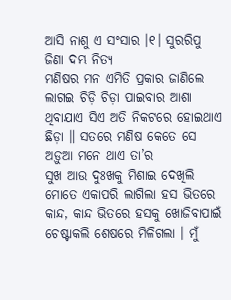ଆସି ନାଶୁ ଏ ସଂସାର ।୧। ସୁରରିପୁ ଜିଣା ଦମ୍ଭ ନିତ୍ୟ
ମଣିଷର ମନ ଏମିତି ପ୍ରକାର ଜାଣିଲେ ଲାଗଇ ଚିଡ଼ି ଚିଡ଼ା ପାଇବାର ଆଶା ଥିବାଯାଏ ସିଏ ଅତି ନିକଟରେ ହୋଇଥାଏ ଛିଡ଼ା ॥ ସତରେ ମଣିଷ କେତେ ସେ ଅଡ଼ୁଆ ମନେ ଥାଏ ତା’ର
ସୁଖ ଆଉ ଦୁଃଖକୁ ମିଶାଇ ଦେଖିଲି ମୋତେ ଏକାପରି ଲାଗିଲା ହସ ଭିତରେ କାନ୍ଦ, କାନ୍ଦ ଭିତରେ ହସକୁ ଖୋଜିବାପାଇଁ ଚେଷ୍ଟାକଲି ଶେଷରେ ମିଳିଗଲା । ମୁଁ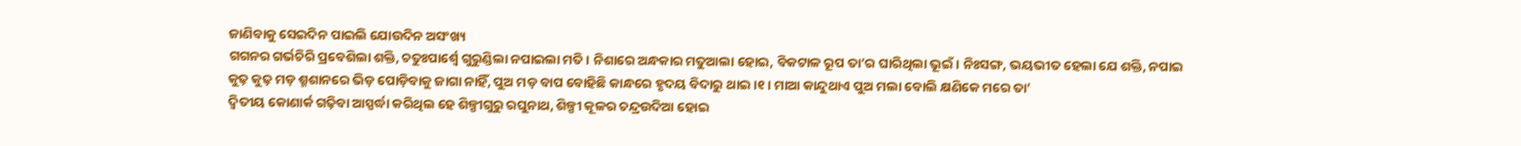ଜାଣିବାକୁ ସେଇଦିନ ପାଇଲି ଯୋଉଦିନ ଅସଂଖ୍ୟ
ଗଗନର ଗର୍ଭଚିରି ପ୍ରବେଶିଲା ଶକ୍ତି, ଚତୁଃପାର୍ଶ୍ଵେ ଗୁରୁଣ୍ଡିଲା ନପାଇଲା ମତି । ନିଶାରେ ଅନ୍ଧକାର ମତୁଆଲା ହୋଇ, ବିକଟାଳ ରୂପ ତା’ର ଘାରିଥିଲା ଭୂଇଁ । ନିଃସଙ୍ଗ, ଭୟଭୀତ ହେଲା ଯେ ଶକ୍ତି, ନପାଇ
କୁଢ଼ କୁଢ଼ ମଡ଼ ଶ୍ମଶାନରେ ଭିଡ଼ ପୋଡ଼ିବାକୁ ଜାଗା ନାହିଁ, ପୁଅ ମଡ଼ ବାପ ବୋହିଛି କାନ୍ଧରେ ହୃଦୟ ବିଦାରୁ ଥାଇ ।୧। ମାଆ କାନ୍ଦୁଥାଏ ପୁଅ ମଲା ବୋଲି କ୍ଷଣିକେ ମରେ ତା’
ଦ୍ଵିତୀୟ କୋଣାର୍କ ଗଢ଼ିବା ଆସ୍ପର୍ଦ୍ଧା କରିଥିଲ ହେ ଶିଳ୍ପୀଗୁରୁ ରଘୁନାଥ, ଶିଳ୍ପୀ କୂଳର ଚନ୍ଦ୍ରଉଦିଆ ହୋଇ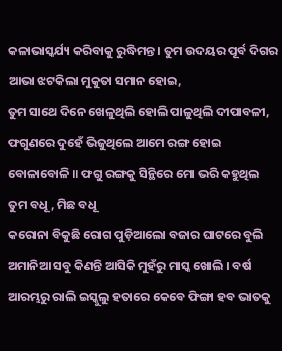କଳାଭାସ୍କର୍ଯ୍ୟ କରିବାକୁ ରୁଦ୍ଧିମନ୍ତ । ତୁମ ଉଦୟର ପୂର୍ବ ଦିଗର ଆଭା ଝଟକିଲା ମୁକୁତା ସମାନ ହୋଇ,
ତୁମ ସାଥେ ଦିନେ ଖେଳୁଥିଲି ହୋଲି ପାଳୁଥିଲି ଦୀପାବଳୀ, ଫଗୁଣରେ ଦୁହେଁ ଭିଜୁଥିଲେ ଆମେ ରଙ୍ଗ ହୋଇ ବୋଳାବୋଳି ॥ ଫଗୁ ରଙ୍ଗକୁ ସିନ୍ଥିରେ ମୋ ଭରି କହୁଥିଲ ତୁମ ବଧୂ, ମିଛ ବଧୂ
କରୋନା ବିକୁଛି ରୋଗ ପୁଡ଼ିଆଲୋ ବଜାର ଘାଟରେ ବୁଲି ଅମାନିଆ ସବୁ କିଣନ୍ତି ଆସିକି ମୁହଁରୁ ମାସ୍କ ଖୋଲି । ବର୍ଷ ଆରମ୍ଭରୁ ରାଲି ଇସ୍କୁଲୁ ହତାରେ କେବେ ଫିଙ୍ଗା ହବ ଭାତକୁ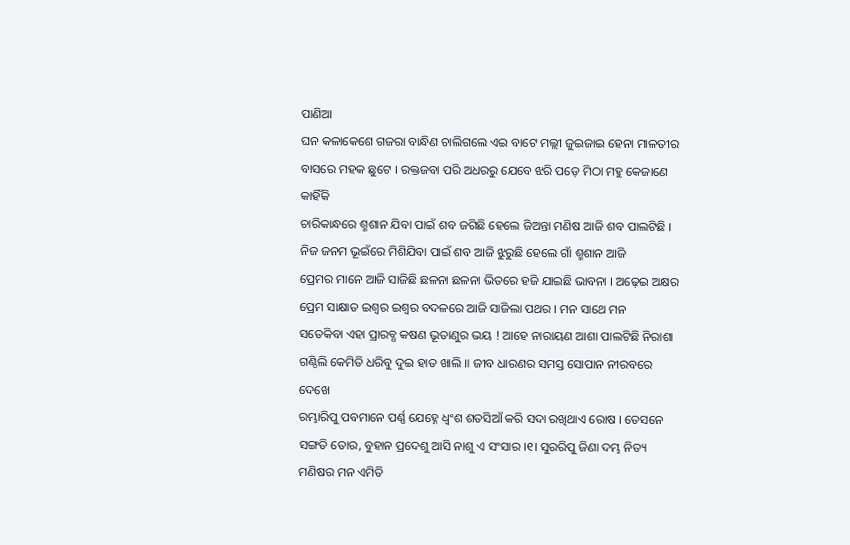ପାଣିଆ
ଘନ କଳାକେଶେ ଗଜରା ବାନ୍ଧିଣ ଚାଲିଗଲେ ଏଇ ବାଟେ ମଲ୍ଲୀ ଜୁଇଜାଇ ହେନା ମାଳତୀର ବାସରେ ମହକ ଛୁଟେ । ରକ୍ତଜବା ପରି ଅଧରରୁ ଯେବେ ଝରି ପଡ଼େ ମିଠା ମହୁ କେଜାଣେ କାହିଁକି
ଚାରିକାନ୍ଧରେ ଶ୍ମଶାନ ଯିବା ପାଇଁ ଶବ ଜଗିଛି ହେଲେ ଜିଅନ୍ତା ମଣିଷ ଆଜି ଶବ ପାଲଟିଛି । ନିଜ ଜନମ ଭୂଇଁରେ ମିଶିଯିବା ପାଇଁ ଶବ ଆଜି ଝୁରୁଛି ହେଲେ ଗାଁ ଶ୍ମଶାନ ଆଜି
ପ୍ରେମର ମାନେ ଆଜି ସାଜିଛି ଛଳନା ଛଳନା ଭିତରେ ହଜି ଯାଇଛି ଭାବନା । ଅଢ଼େଇ ଅକ୍ଷର ପ୍ରେମ ସାକ୍ଷାତ ଇଶ୍ୱର ଇଶ୍ୱର ବଦଳରେ ଆଜି ସାଜିଲା ପଥର । ମନ ସାଥେ ମନ
ସତେକିବା ଏହା ପ୍ରାରବ୍ଧ କଷଣ ଭୂତାଣୁର ଭୟ ! ଆହେ ନାରାୟଣ ଆଶା ପାଲଟିଛି ନିରାଶା ଗଣ୍ଠିଲି କେମିତି ଧରିବୁ ଦୁଇ ହାତ ଖାଲି ॥ ଜୀବ ଧାରଣର ସମସ୍ତ ସୋପାନ ନୀରବରେ ଦେଖେ
ରମ୍ଭାରିପୁ ପବମାନେ ପର୍ଣ୍ଣ ଯେହ୍ନେ ଧ୍ୱଂଶ ଶତସିଆଁ କରି ସଦା ରଖିଥାଏ ରୋଷ । ତେସନେ ସଙ୍ଗତି ତୋର, ବୁହାନ ପ୍ରଦେଶୁ ଆସି ନାଶୁ ଏ ସଂସାର ।୧। ସୁରରିପୁ ଜିଣା ଦମ୍ଭ ନିତ୍ୟ
ମଣିଷର ମନ ଏମିତି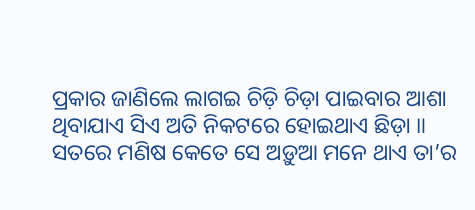ପ୍ରକାର ଜାଣିଲେ ଲାଗଇ ଚିଡ଼ି ଚିଡ଼ା ପାଇବାର ଆଶା ଥିବାଯାଏ ସିଏ ଅତି ନିକଟରେ ହୋଇଥାଏ ଛିଡ଼ା ॥ ସତରେ ମଣିଷ କେତେ ସେ ଅଡ଼ୁଆ ମନେ ଥାଏ ତା’ର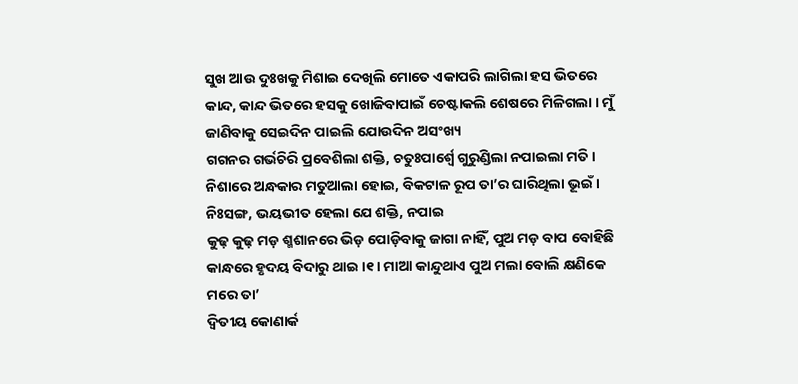ସୁଖ ଆଉ ଦୁଃଖକୁ ମିଶାଇ ଦେଖିଲି ମୋତେ ଏକାପରି ଲାଗିଲା ହସ ଭିତରେ କାନ୍ଦ, କାନ୍ଦ ଭିତରେ ହସକୁ ଖୋଜିବାପାଇଁ ଚେଷ୍ଟାକଲି ଶେଷରେ ମିଳିଗଲା । ମୁଁ ଜାଣିବାକୁ ସେଇଦିନ ପାଇଲି ଯୋଉଦିନ ଅସଂଖ୍ୟ
ଗଗନର ଗର୍ଭଚିରି ପ୍ରବେଶିଲା ଶକ୍ତି, ଚତୁଃପାର୍ଶ୍ଵେ ଗୁରୁଣ୍ଡିଲା ନପାଇଲା ମତି । ନିଶାରେ ଅନ୍ଧକାର ମତୁଆଲା ହୋଇ, ବିକଟାଳ ରୂପ ତା’ର ଘାରିଥିଲା ଭୂଇଁ । ନିଃସଙ୍ଗ, ଭୟଭୀତ ହେଲା ଯେ ଶକ୍ତି, ନପାଇ
କୁଢ଼ କୁଢ଼ ମଡ଼ ଶ୍ମଶାନରେ ଭିଡ଼ ପୋଡ଼ିବାକୁ ଜାଗା ନାହିଁ, ପୁଅ ମଡ଼ ବାପ ବୋହିଛି କାନ୍ଧରେ ହୃଦୟ ବିଦାରୁ ଥାଇ ।୧। ମାଆ କାନ୍ଦୁଥାଏ ପୁଅ ମଲା ବୋଲି କ୍ଷଣିକେ ମରେ ତା’
ଦ୍ଵିତୀୟ କୋଣାର୍କ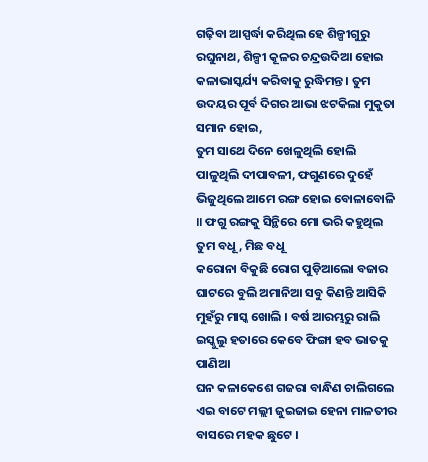ଗଢ଼ିବା ଆସ୍ପର୍ଦ୍ଧା କରିଥିଲ ହେ ଶିଳ୍ପୀଗୁରୁ ରଘୁନାଥ, ଶିଳ୍ପୀ କୂଳର ଚନ୍ଦ୍ରଉଦିଆ ହୋଇ କଳାଭାସ୍କର୍ଯ୍ୟ କରିବାକୁ ରୁଦ୍ଧିମନ୍ତ । ତୁମ ଉଦୟର ପୂର୍ବ ଦିଗର ଆଭା ଝଟକିଲା ମୁକୁତା ସମାନ ହୋଇ,
ତୁମ ସାଥେ ଦିନେ ଖେଳୁଥିଲି ହୋଲି ପାଳୁଥିଲି ଦୀପାବଳୀ, ଫଗୁଣରେ ଦୁହେଁ ଭିଜୁଥିଲେ ଆମେ ରଙ୍ଗ ହୋଇ ବୋଳାବୋଳି ॥ ଫଗୁ ରଙ୍ଗକୁ ସିନ୍ଥିରେ ମୋ ଭରି କହୁଥିଲ ତୁମ ବଧୂ, ମିଛ ବଧୂ
କରୋନା ବିକୁଛି ରୋଗ ପୁଡ଼ିଆଲୋ ବଜାର ଘାଟରେ ବୁଲି ଅମାନିଆ ସବୁ କିଣନ୍ତି ଆସିକି ମୁହଁରୁ ମାସ୍କ ଖୋଲି । ବର୍ଷ ଆରମ୍ଭରୁ ରାଲି ଇସ୍କୁଲୁ ହତାରେ କେବେ ଫିଙ୍ଗା ହବ ଭାତକୁ ପାଣିଆ
ଘନ କଳାକେଶେ ଗଜରା ବାନ୍ଧିଣ ଚାଲିଗଲେ ଏଇ ବାଟେ ମଲ୍ଲୀ ଜୁଇଜାଇ ହେନା ମାଳତୀର ବାସରେ ମହକ ଛୁଟେ ।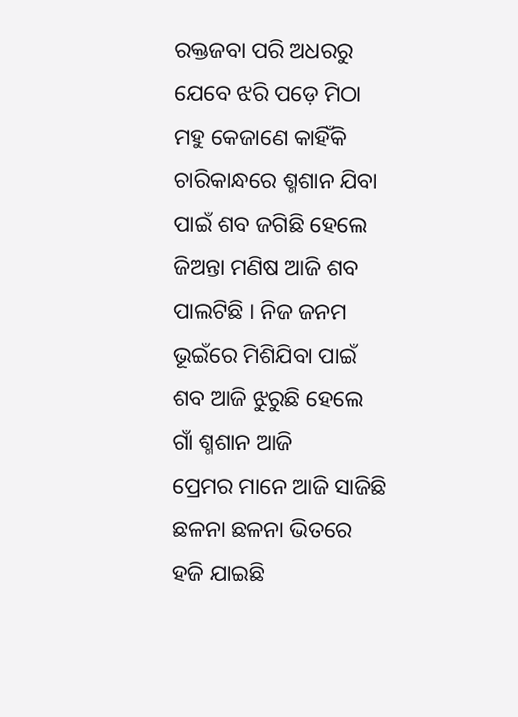ରକ୍ତଜବା ପରି ଅଧରରୁ ଯେବେ ଝରି ପଡ଼େ ମିଠା ମହୁ କେଜାଣେ କାହିଁକି
ଚାରିକାନ୍ଧରେ ଶ୍ମଶାନ ଯିବା ପାଇଁ ଶବ ଜଗିଛି ହେଲେ ଜିଅନ୍ତା ମଣିଷ ଆଜି ଶବ ପାଲଟିଛି । ନିଜ ଜନମ ଭୂଇଁରେ ମିଶିଯିବା ପାଇଁ ଶବ ଆଜି ଝୁରୁଛି ହେଲେ ଗାଁ ଶ୍ମଶାନ ଆଜି
ପ୍ରେମର ମାନେ ଆଜି ସାଜିଛି ଛଳନା ଛଳନା ଭିତରେ ହଜି ଯାଇଛି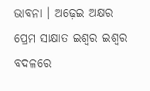ଭାବନା । ଅଢ଼େଇ ଅକ୍ଷର ପ୍ରେମ ସାକ୍ଷାତ ଇଶ୍ୱର ଇଶ୍ୱର ବଦଳରେ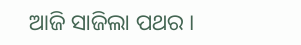ଆଜି ସାଜିଲା ପଥର ।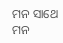ମନ ସାଥେ ମନ